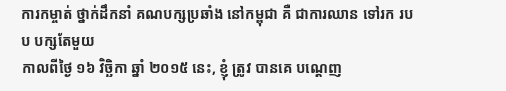ការកម្ចាត់ ថ្នាក់ដឹកនាំ គណបក្សប្រឆាំង នៅកម្ពុជា គឺ ជាការឈាន ទៅរក របប បក្សតែមួយ
កាលពីថ្ងៃ ១៦ វិច្ឆិកា ឆ្នាំ ២០១៥ នេះ, ខ្ញុំ ត្រូវ បានគេ បណ្តេញ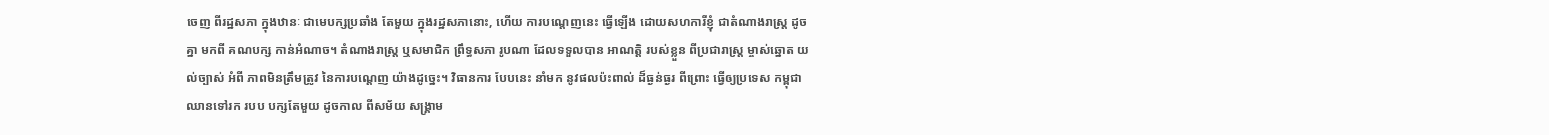ចេញ ពីរដ្ឋសភា ក្នុងឋានៈ ជាមេបក្សប្រឆាំង តែមួយ ក្នុងរដ្ឋសភានោះ, ហើយ ការបណ្តេញនេះ ធ្វើឡើង ដោយសហការីខ្ញុំ ជាតំណាងរាស្ត្រ ដូចគ្នា មកពី គណបក្ស កាន់អំណាច។ តំណាងរាស្ត្រ ឬសមាជិក ព្រឹទ្ធសភា រូបណា ដែលទទួលបាន អាណត្តិ របស់ខ្លួន ពីប្រជារាស្ត្រ ម្ចាស់ឆ្នោត យល់ច្បាស់ អំពី ភាពមិនត្រឹមត្រូវ នៃការបណ្តេញ យ៉ាងដូច្នេះ។ វិធានការ បែបនេះ នាំមក នូវផលប៉ះពាល់ ដ៏ធ្ងន់ធ្ងរ ពីព្រោះ ធ្វើឲ្យប្រទេស កម្ពុជា ឈានទៅរក របប បក្សតែមួយ ដូចកាល ពីសម័យ សង្រ្គាម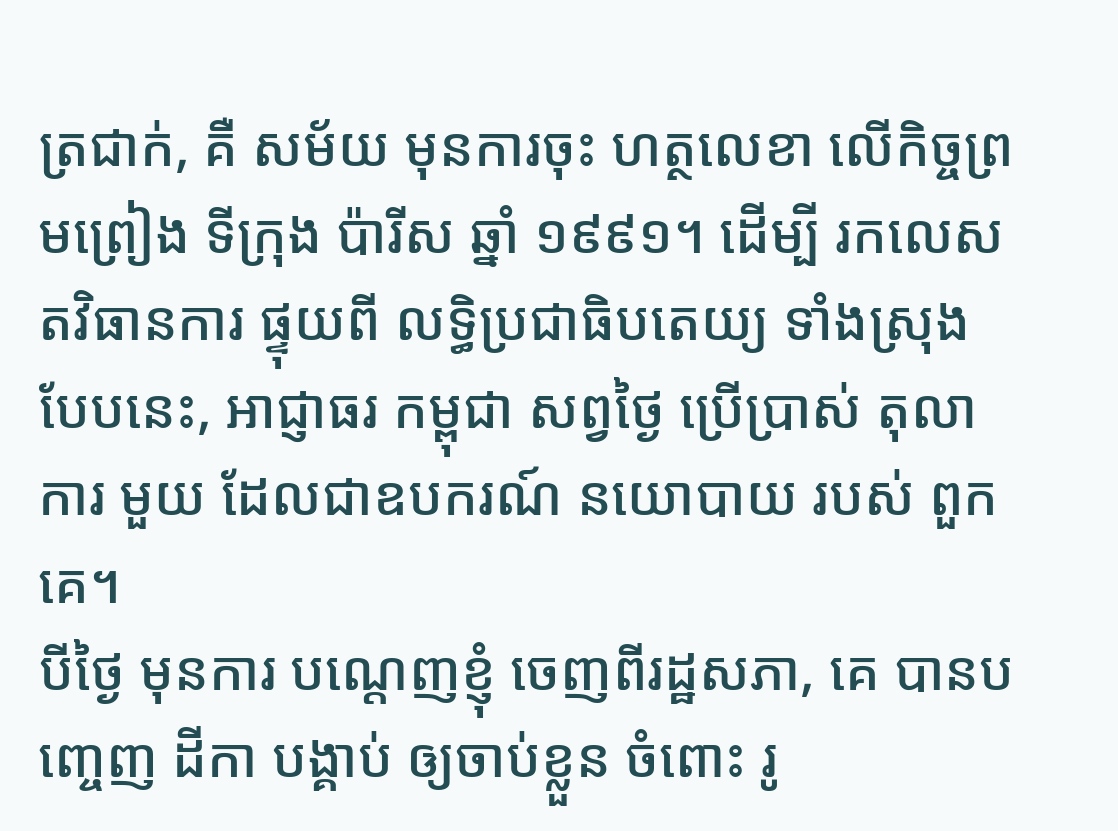ត្រជាក់, គឺ សម័យ មុនការចុះ ហត្ថលេខា លើកិច្ចព្រមព្រៀង ទីក្រុង ប៉ារីស ឆ្នាំ ១៩៩១។ ដើម្បី រកលេស តវិធានការ ផ្ទុយពី លទ្ធិប្រជាធិបតេយ្យ ទាំងស្រុង បែបនេះ, អាជ្ញាធរ កម្ពុជា សព្វថ្ងៃ ប្រើប្រាស់ តុលាការ មួយ ដែលជាឧបករណ៍ នយោបាយ របស់ ពួកគេ។
បីថ្ងៃ មុនការ បណ្តេញខ្ញុំ ចេញពីរដ្ឋសភា, គេ បានបញ្ចេញ ដីកា បង្គាប់ ឲ្យចាប់ខ្លួន ចំពោះ រូ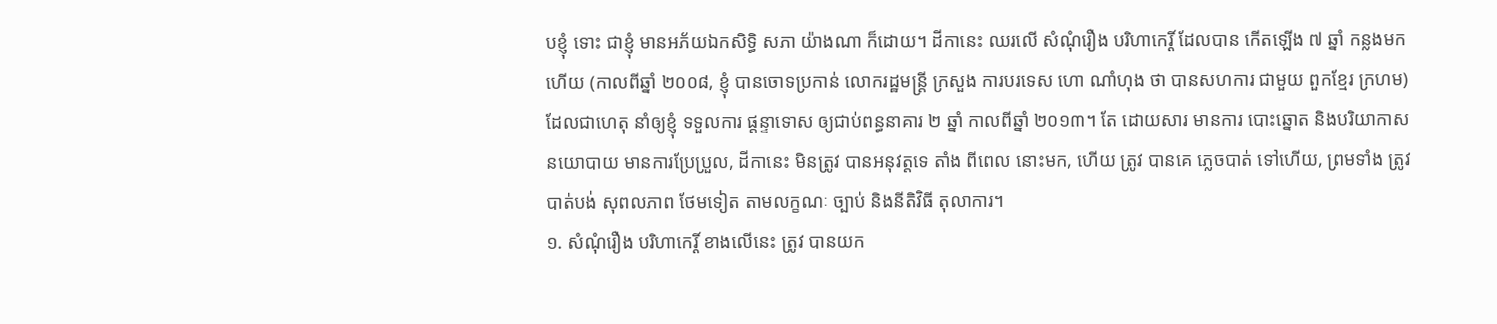បខ្ញុំ ទោះ ជាខ្ញុំ មានអភ័យឯកសិទ្ធិ សភា យ៉ាងណា ក៏ដោយ។ ដីកានេះ ឈរលើ សំណុំរឿង បរិហាកេរ្តិ៍ ដែលបាន កើតឡើង ៧ ឆ្នាំ កន្លងមកហើយ (កាលពីឆ្នាំ ២០០៨, ខ្ញុំ បានចោទប្រកាន់ លោករដ្ឋមន្ត្រី ក្រសួង ការបរទេស ហោ ណាំហុង ថា បានសហការ ជាមួយ ពួកខ្មែរ ក្រហម) ដែលជាហេតុ នាំឲ្យខ្ញុំ ទទួលការ ផ្តន្ទាទោស ឲ្យជាប់ពន្ធនាគារ ២ ឆ្នាំ កាលពីឆ្នាំ ២០១៣។ តែ ដោយសារ មានការ បោះឆ្នោត និងបរិយាកាស នយោបាយ មានការប្រែប្រួល, ដីកានេះ មិនត្រូវ បានអនុវត្តទេ តាំង ពីពេល នោះមក, ហើយ ត្រូវ បានគេ ភ្លេចបាត់ ទៅហើយ, ព្រមទាំង ត្រូវ បាត់បង់ សុពលភាព ថែមទៀត តាមលក្ខណៈ ច្បាប់ និងនីតិវិធី តុលាការ។
១. សំណុំរឿង បរិហាកេរ្តិ៍ ខាងលើនេះ ត្រូវ បានយក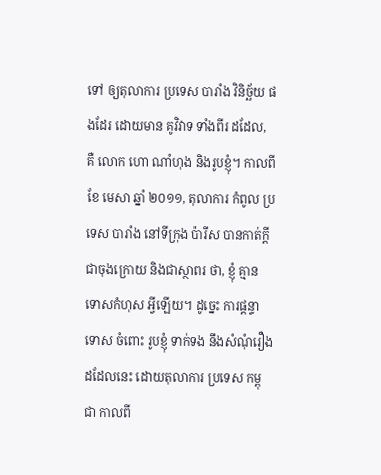ទៅ ឲ្យតុលាការ ប្រទេស បារាំង វិនិច្ឆ័យ ផងដែរ ដោយមាន គូវិវាទ ទាំងពីរ ដដែល, គឺ លោក ហោ ណាំហុង និងរូបខ្ញុំ។ កាលពីខែ មេសា ឆ្នាំ ២០១១, តុលាការ កំពូល ប្រទេស បារាំង នៅទីក្រុង ប៉ារីស បានកាត់ក្តី ជាចុងក្រោយ និងជាស្ថាពរ ថា, ខ្ញុំ គ្មាន ទោសកំហុស អ្វីឡើយ។ ដូច្នេះ ការផ្តន្ទាទោស ចំពោះ រូបខ្ញុំ ទាក់ទង នឹងសំណុំរឿង ដដែលនេះ ដោយតុលាការ ប្រទេស កម្ពុជា កាលពី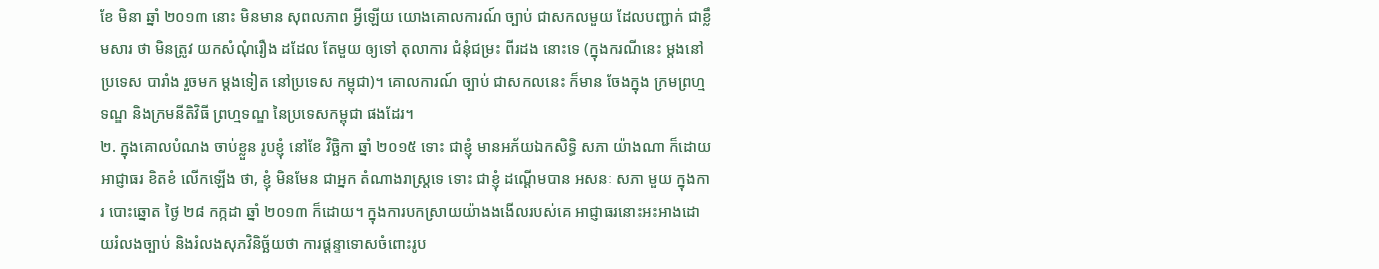ខែ មិនា ឆ្នាំ ២០១៣ នោះ មិនមាន សុពលភាព អ្វីឡើយ យោងគោលការណ៍ ច្បាប់ ជាសកលមួយ ដែលបញ្ជាក់ ជាខ្លឹមសារ ថា មិនត្រូវ យកសំណុំរឿង ដដែល តែមួយ ឲ្យទៅ តុលាការ ជំនុំជម្រះ ពីរដង នោះទេ (ក្នុងករណីនេះ ម្តងនៅប្រទេស បារាំង រួចមក ម្តងទៀត នៅប្រទេស កម្ពុជា)។ គោលការណ៍ ច្បាប់ ជាសកលនេះ ក៏មាន ចែងក្នុង ក្រមព្រហ្មទណ្ឌ និងក្រមនីតិវិធី ព្រហ្មទណ្ឌ នៃប្រទេសកម្ពុជា ផងដែរ។
២. ក្នុងគោលបំណង ចាប់ខ្លួន រូបខ្ញុំ នៅខែ វិច្ឆិកា ឆ្នាំ ២០១៥ ទោះ ជាខ្ញុំ មានអភ័យឯកសិទ្ធិ សភា យ៉ាងណា ក៏ដោយ អាជ្ញាធរ ខិតខំ លើកឡើង ថា, ខ្ញុំ មិនមែន ជាអ្នក តំណាងរាស្ត្រទេ ទោះ ជាខ្ញុំ ដណ្តើមបាន អសនៈ សភា មួយ ក្នុងការ បោះឆ្នោត ថ្ងៃ ២៨ កក្កដា ឆ្នាំ ២០១៣ ក៏ដោយ។ ក្នុងការបកស្រាយយ៉ាងងងើលរបស់គេ អាជ្ញាធរនោះអះអាងដោយរំលងច្បាប់ និងរំលងសុភវិនិច្ឆ័យថា ការផ្តន្ទាទោសចំពោះរូប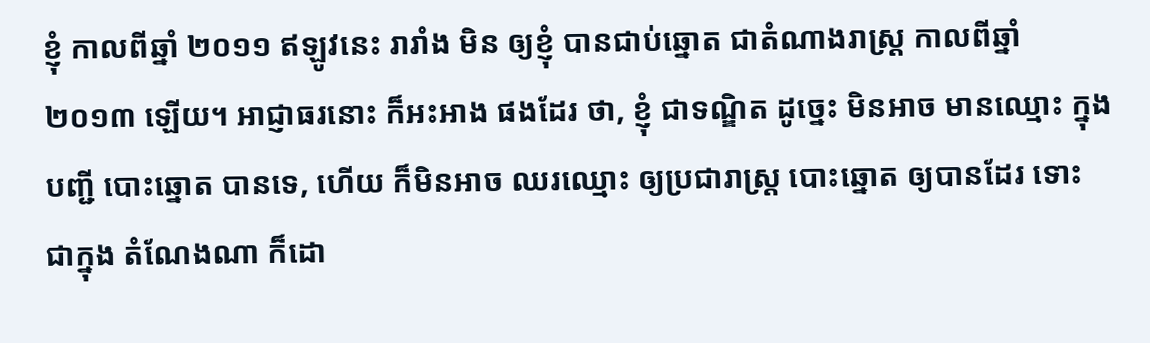ខ្ញុំ កាលពីឆ្នាំ ២០១១ ឥឡូវនេះ រារាំង មិន ឲ្យខ្ញុំ បានជាប់ឆ្នោត ជាតំណាងរាស្ត្រ កាលពីឆ្នាំ ២០១៣ ឡើយ។ អាជ្ញាធរនោះ ក៏អះអាង ផងដែរ ថា, ខ្ញុំ ជាទណ្ឌិត ដូច្នេះ មិនអាច មានឈ្មោះ ក្នុងបញ្ជី បោះឆ្នោត បានទេ, ហើយ ក៏មិនអាច ឈរឈ្មោះ ឲ្យប្រជារាស្ត្រ បោះឆ្នោត ឲ្យបានដែរ ទោះ ជាក្នុង តំណែងណា ក៏ដោ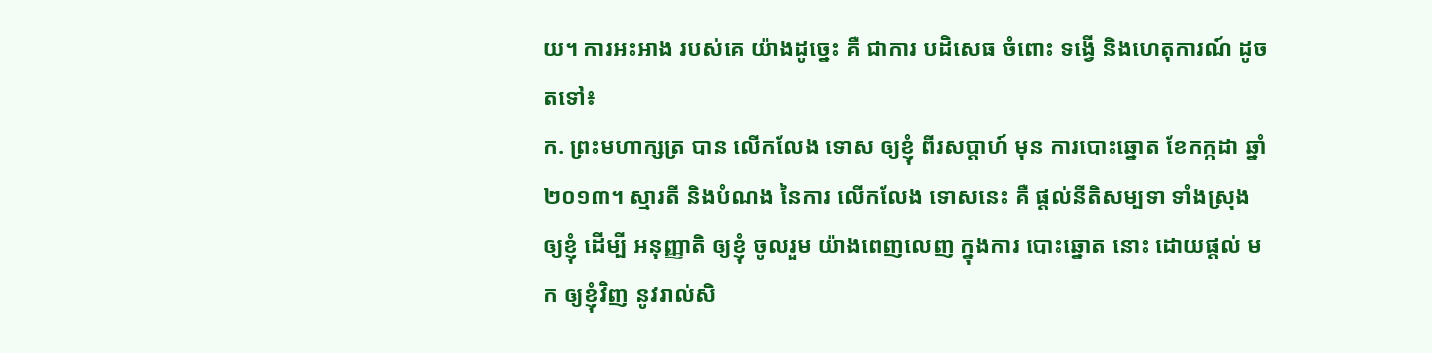យ។ ការអះអាង របស់គេ យ៉ាងដូច្នេះ គឺ ជាការ បដិសេធ ចំពោះ ទង្វើ និងហេតុការណ៍ ដូចតទៅ៖
ក. ព្រះមហាក្សត្រ បាន លើកលែង ទោស ឲ្យខ្ញុំ ពីរសប្តាហ៍ មុន ការបោះឆ្នោត ខែកក្កដា ឆ្នាំ ២០១៣។ ស្មារតី និងបំណង នៃការ លើកលែង ទោសនេះ គឺ ផ្តល់នីតិសម្បទា ទាំងស្រុង ឲ្យខ្ញុំ ដើម្បី អនុញ្ញាតិ ឲ្យខ្ញុំ ចូលរួម យ៉ាងពេញលេញ ក្នុងការ បោះឆ្នោត នោះ ដោយផ្តល់ មក ឲ្យខ្ញុំវិញ នូវរាល់សិ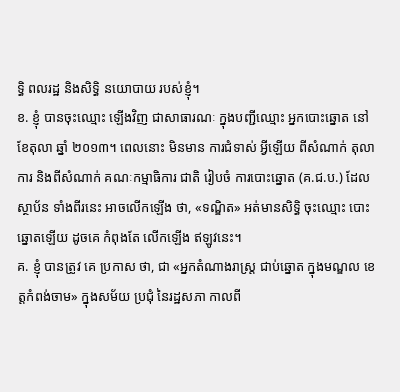ទ្ធិ ពលរដ្ឋ និងសិទ្ធិ នយោបាយ របស់ខ្ញុំ។
ខ. ខ្ញុំ បានចុះឈ្មោះ ឡើងវិញ ជាសាធារណៈ ក្នុងបញ្ជីឈ្មោះ អ្នកបោះឆ្នោត នៅខែតុលា ឆ្នាំ ២០១៣។ ពេលនោះ មិនមាន ការជំទាស់ អ្វីឡើយ ពីសំណាក់ តុលាការ និងពីសំណាក់ គណៈកម្មាធិការ ជាតិ រៀបចំ ការបោះឆ្នោត (គ.ជ.ប.) ដែលស្ថាប័ន ទាំងពីរនេះ អាចលើកឡើង ថា, «ទណ្ឌិត» អត់មានសិទ្ធិ ចុះឈ្មោះ បោះឆ្នោតឡើយ ដូចគេ កំពុងតែ លើកឡើង ឥឡូវនេះ។
គ. ខ្ញុំ បានត្រូវ គេ ប្រកាស ថា, ជា «អ្នកតំណាងរាស្ត្រ ជាប់ឆ្នោត ក្នុងមណ្ឌល ខេត្តកំពង់ចាម» ក្នុងសម័យ ប្រជុំ នៃរដ្ឋសភា កាលពី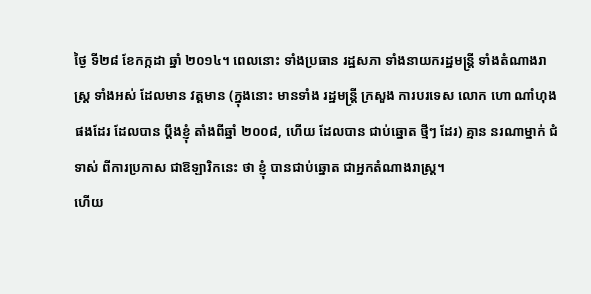ថ្ងៃ ទី២៨ ខែកក្កដា ឆ្នាំ ២០១៤។ ពេលនោះ ទាំងប្រធាន រដ្ឋសភា ទាំងនាយករដ្ឋមន្ត្រី ទាំងតំណាងរាស្ត្រ ទាំងអស់ ដែលមាន វត្តមាន (ក្នុងនោះ មានទាំង រដ្ឋមន្ត្រី ក្រសួង ការបរទេស លោក ហោ ណាំហុង ផងដែរ ដែលបាន ប្តឹងខ្ញុំ តាំងពីឆ្នាំ ២០០៨, ហើយ ដែលបាន ជាប់ឆ្នោត ថ្មីៗ ដែរ) គ្មាន នរណាម្នាក់ ជំទាស់ ពីការប្រកាស ជាឱឡារិកនេះ ថា ខ្ញុំ បានជាប់ឆ្នោត ជាអ្នកតំណាងរាស្ត្រ។
ហើយ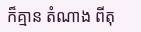ក៏គ្មាន តំណាង ពីតុ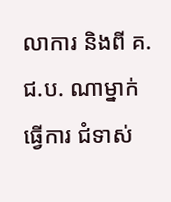លាការ និងពី គ.ជ.ប. ណាម្នាក់ ធ្វើការ ជំទាស់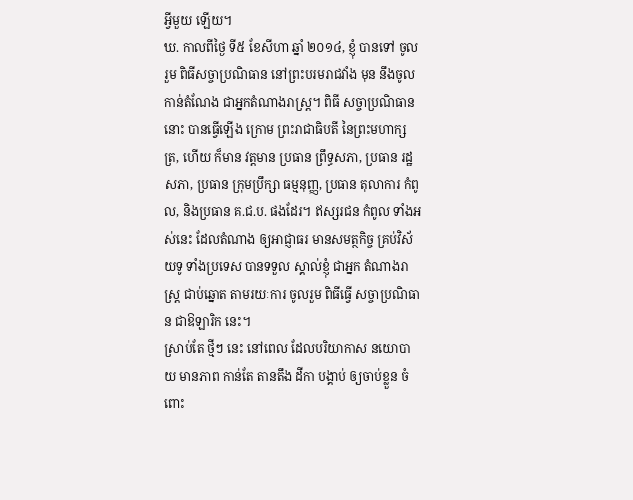អ្វីមួយ ឡើយ។
ឃ. កាលពីថ្ងៃ ទី៥ ខែសីហា ឆ្នាំ ២០១៤, ខ្ញុំ បានទៅ ចូលរួម ពិធីសច្ចាប្រណិធាន នៅព្រះបរមរាជវាំង មុន នឹងចូល កាន់តំណែង ជាអ្នកតំណាងរាស្ត្រ។ ពិធី សច្ចាប្រណិធាន នោះ បានធ្វើឡើង ក្រោម ព្រះរាជាធិបតី នៃព្រះមហាក្សត្រ, ហើយ ក៏មាន វត្តមាន ប្រធាន ព្រឹទ្ធសភា, ប្រធាន រដ្ឋសភា, ប្រធាន ក្រុមប្រឹក្សា ធម្មនុញ្ញ, ប្រធាន តុលាការ កំពូល, និងប្រធាន គ.ជ.ប. ផងដែរ។ ឥស្សរជន កំពូល ទាំងអស់នេះ ដែលតំណាង ឲ្យអាជ្ញាធរ មានសមត្ថកិច្ច គ្រប់វិស័យទូ ទាំងប្រទេស បានទទួល ស្គាល់ខ្ញុំ ជាអ្នក តំណាងរាស្ត្រ ជាប់ឆ្នោត តាមរយៈការ ចូលរួម ពិធីធ្វើ សច្ចាប្រណិធាន ជាឱឡារិក នេះ។
ស្រាប់តែ ថ្មីៗ នេះ នៅពេល ដែលបរិយាកាស នយោបាយ មានភាព កាន់តែ តានតឹង ដីកា បង្គាប់ ឲ្យចាប់ខ្លួន ចំពោះ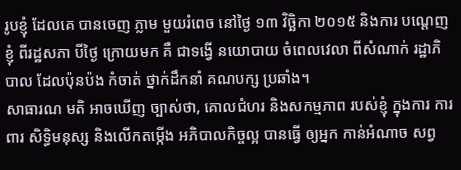រូបខ្ញំុ ដែលគេ បានចេញ ភ្លាម មួយរំពេច នៅថ្ងៃ ១៣ វិច្ឆិកា ២០១៥ និងការ បណ្តេញខ្ញំុ ពីរដ្ឋសភា បីថ្ងៃ ក្រោយមក គឺ ជាទង្វើ នយោបាយ ចំពេលវេលា ពីសំណាក់ រដ្ឋាភិបាល ដែលប៉ុនប៉ង កំចាត់ ថ្នាក់ដឹកនាំ គណបក្ស ប្រឆាំង។
សាធារណ មតិ អាចឃើញ ច្បាស់ថា, គោលជំហរ និងសកម្មភាព របស់ខ្ញុំ ក្នុងការ ការពារ សិទ្ធិមនុស្ស និងលើកតម្កើង អភិបាលកិច្ចល្អ បានធ្វើ ឲ្យអ្នក កាន់អំណាច សព្វ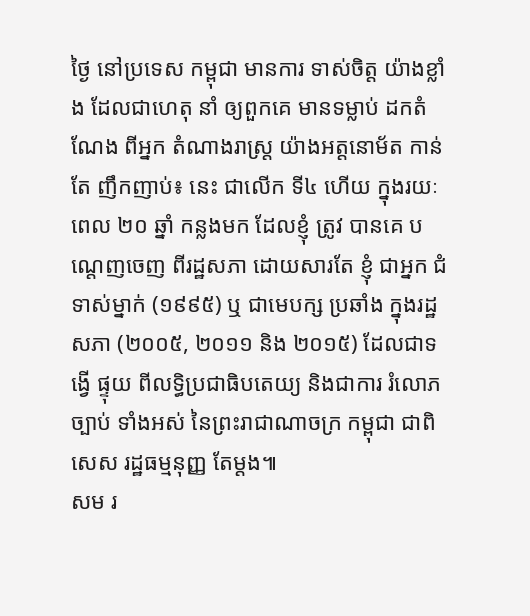ថ្ងៃ នៅប្រទេស កម្ពុជា មានការ ទាស់ចិត្ត យ៉ាងខ្លាំង ដែលជាហេតុ នាំ ឲ្យពួកគេ មានទម្លាប់ ដកតំណែង ពីអ្នក តំណាងរាស្ត្រ យ៉ាងអត្តនោម័ត កាន់តែ ញឹកញាប់៖ នេះ ជាលើក ទី៤ ហើយ ក្នុងរយៈពេល ២០ ឆ្នាំ កន្លងមក ដែលខ្ញុំ ត្រូវ បានគេ បណ្តេញចេញ ពីរដ្ឋសភា ដោយសារតែ ខ្ញំុ ជាអ្នក ជំទាស់ម្នាក់ (១៩៩៥) ឬ ជាមេបក្ស ប្រឆាំង ក្នុងរដ្ឋសភា (២០០៥, ២០១១ និង ២០១៥) ដែលជាទង្វើ ផ្ទុយ ពីលទ្ធិប្រជាធិបតេយ្យ និងជាការ រំលោភច្បាប់ ទាំងអស់ នៃព្រះរាជាណាចក្រ កម្ពុជា ជាពិសេស រដ្ឋធម្មនុញ្ញ តែម្តង៕
សម រ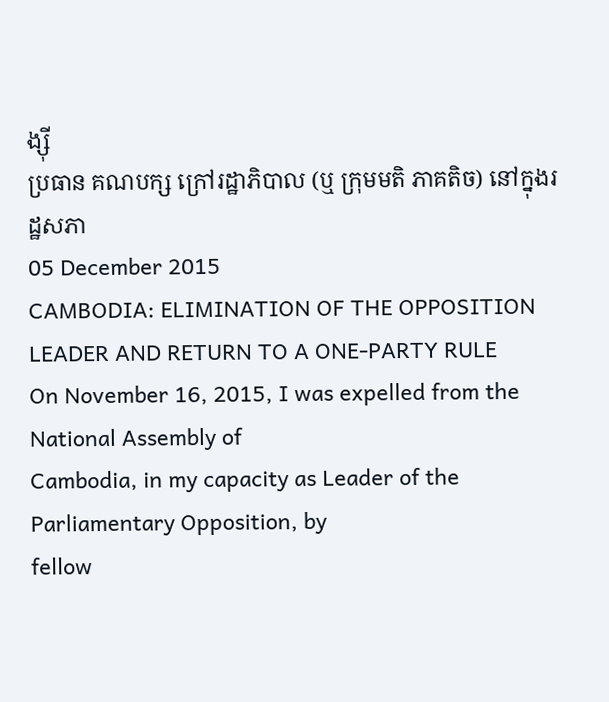ង្ស៊ី
ប្រធាន គណបក្ស ក្រៅរដ្ឋាភិបាល (ឬ ក្រុមមតិ ភាគតិច) នៅក្នុងរដ្ឋសភា
05 December 2015
CAMBODIA: ELIMINATION OF THE OPPOSITION LEADER AND RETURN TO A ONE-PARTY RULE
On November 16, 2015, I was expelled from the National Assembly of
Cambodia, in my capacity as Leader of the Parliamentary Opposition, by
fellow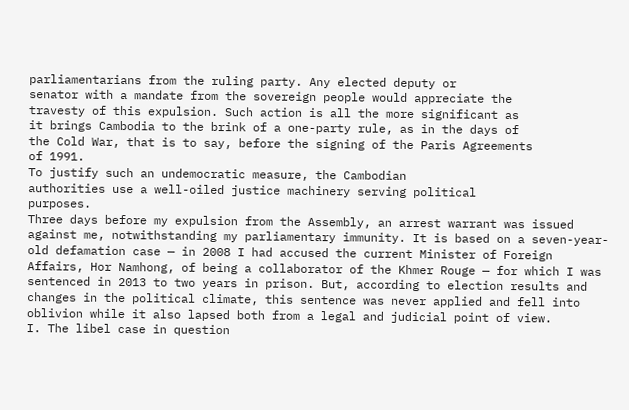parliamentarians from the ruling party. Any elected deputy or
senator with a mandate from the sovereign people would appreciate the
travesty of this expulsion. Such action is all the more significant as
it brings Cambodia to the brink of a one-party rule, as in the days of
the Cold War, that is to say, before the signing of the Paris Agreements
of 1991.
To justify such an undemocratic measure, the Cambodian
authorities use a well-oiled justice machinery serving political
purposes.
Three days before my expulsion from the Assembly, an arrest warrant was issued against me, notwithstanding my parliamentary immunity. It is based on a seven-year-old defamation case — in 2008 I had accused the current Minister of Foreign Affairs, Hor Namhong, of being a collaborator of the Khmer Rouge — for which I was sentenced in 2013 to two years in prison. But, according to election results and changes in the political climate, this sentence was never applied and fell into oblivion while it also lapsed both from a legal and judicial point of view.
I. The libel case in question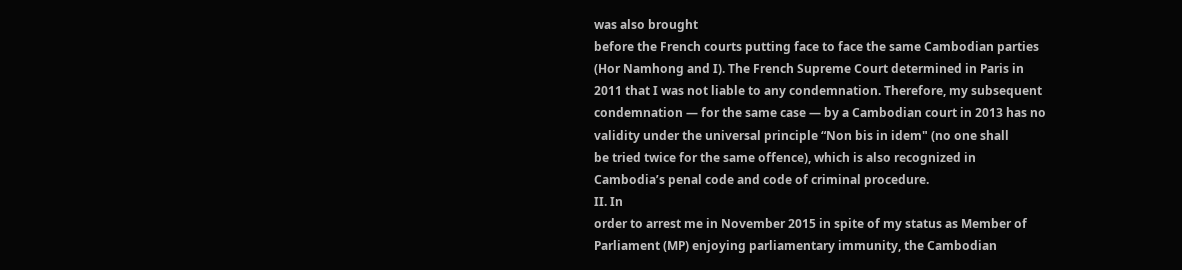was also brought
before the French courts putting face to face the same Cambodian parties
(Hor Namhong and I). The French Supreme Court determined in Paris in
2011 that I was not liable to any condemnation. Therefore, my subsequent
condemnation — for the same case — by a Cambodian court in 2013 has no
validity under the universal principle “Non bis in idem" (no one shall
be tried twice for the same offence), which is also recognized in
Cambodia’s penal code and code of criminal procedure.
II. In
order to arrest me in November 2015 in spite of my status as Member of
Parliament (MP) enjoying parliamentary immunity, the Cambodian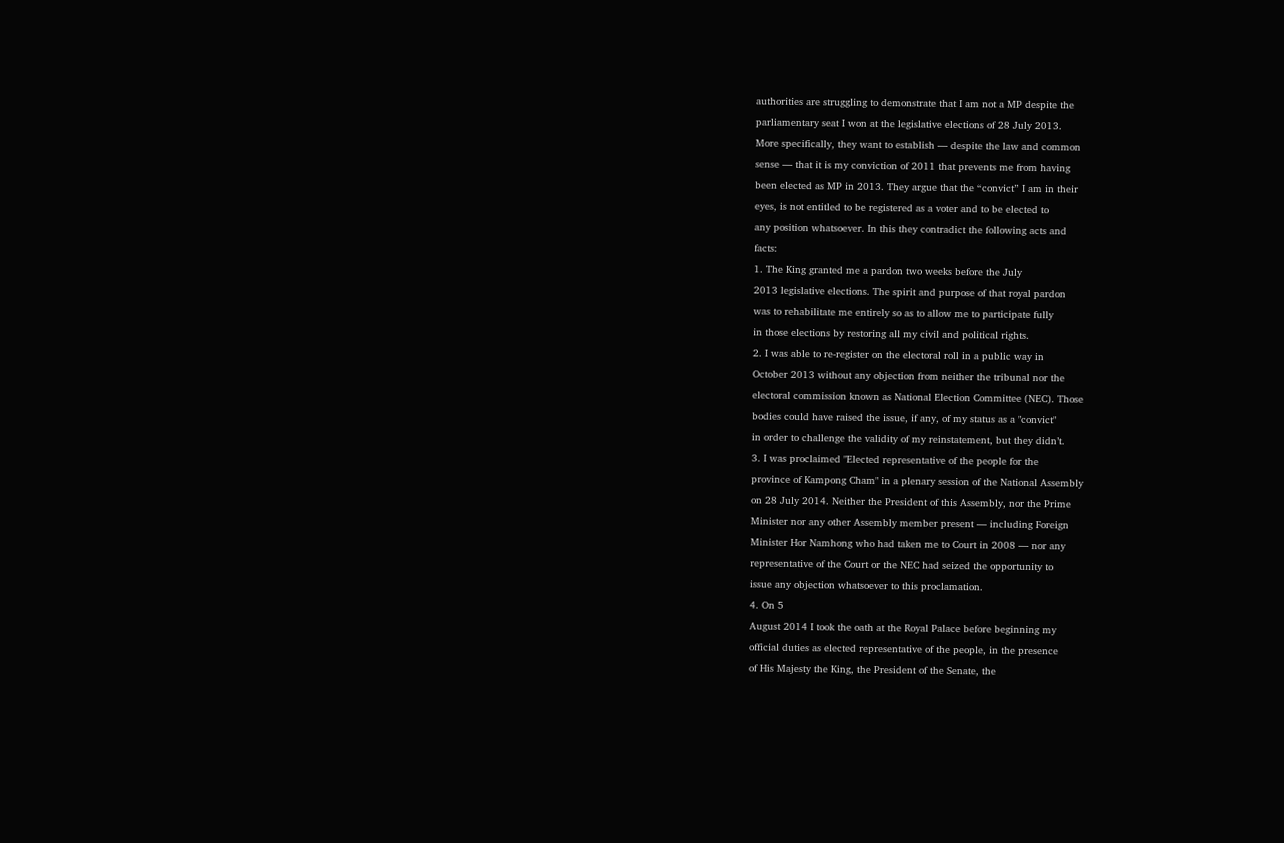authorities are struggling to demonstrate that I am not a MP despite the
parliamentary seat I won at the legislative elections of 28 July 2013.
More specifically, they want to establish — despite the law and common
sense — that it is my conviction of 2011 that prevents me from having
been elected as MP in 2013. They argue that the “convict” I am in their
eyes, is not entitled to be registered as a voter and to be elected to
any position whatsoever. In this they contradict the following acts and
facts:
1. The King granted me a pardon two weeks before the July
2013 legislative elections. The spirit and purpose of that royal pardon
was to rehabilitate me entirely so as to allow me to participate fully
in those elections by restoring all my civil and political rights.
2. I was able to re-register on the electoral roll in a public way in
October 2013 without any objection from neither the tribunal nor the
electoral commission known as National Election Committee (NEC). Those
bodies could have raised the issue, if any, of my status as a "convict"
in order to challenge the validity of my reinstatement, but they didn’t.
3. I was proclaimed "Elected representative of the people for the
province of Kampong Cham" in a plenary session of the National Assembly
on 28 July 2014. Neither the President of this Assembly, nor the Prime
Minister nor any other Assembly member present — including Foreign
Minister Hor Namhong who had taken me to Court in 2008 — nor any
representative of the Court or the NEC had seized the opportunity to
issue any objection whatsoever to this proclamation.
4. On 5
August 2014 I took the oath at the Royal Palace before beginning my
official duties as elected representative of the people, in the presence
of His Majesty the King, the President of the Senate, the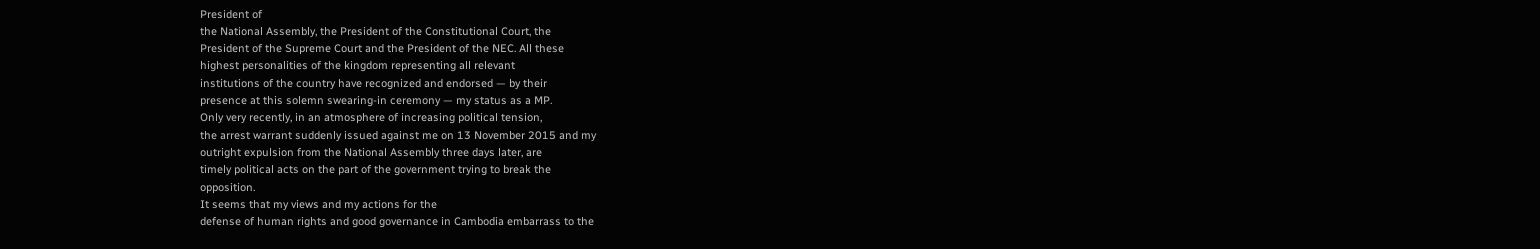President of
the National Assembly, the President of the Constitutional Court, the
President of the Supreme Court and the President of the NEC. All these
highest personalities of the kingdom representing all relevant
institutions of the country have recognized and endorsed — by their
presence at this solemn swearing-in ceremony — my status as a MP.
Only very recently, in an atmosphere of increasing political tension,
the arrest warrant suddenly issued against me on 13 November 2015 and my
outright expulsion from the National Assembly three days later, are
timely political acts on the part of the government trying to break the
opposition.
It seems that my views and my actions for the
defense of human rights and good governance in Cambodia embarrass to the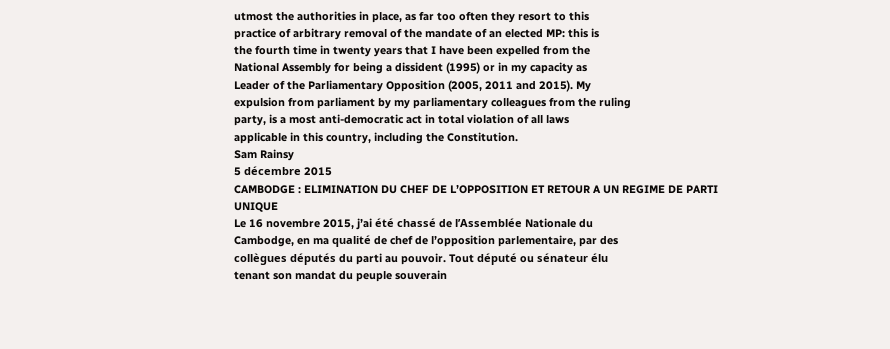utmost the authorities in place, as far too often they resort to this
practice of arbitrary removal of the mandate of an elected MP: this is
the fourth time in twenty years that I have been expelled from the
National Assembly for being a dissident (1995) or in my capacity as
Leader of the Parliamentary Opposition (2005, 2011 and 2015). My
expulsion from parliament by my parliamentary colleagues from the ruling
party, is a most anti-democratic act in total violation of all laws
applicable in this country, including the Constitution.
Sam Rainsy
5 décembre 2015
CAMBODGE : ELIMINATION DU CHEF DE L’OPPOSITION ET RETOUR A UN REGIME DE PARTI UNIQUE
Le 16 novembre 2015, j’ai été chassé de l’Assemblée Nationale du
Cambodge, en ma qualité de chef de l’opposition parlementaire, par des
collègues députés du parti au pouvoir. Tout député ou sénateur élu
tenant son mandat du peuple souverain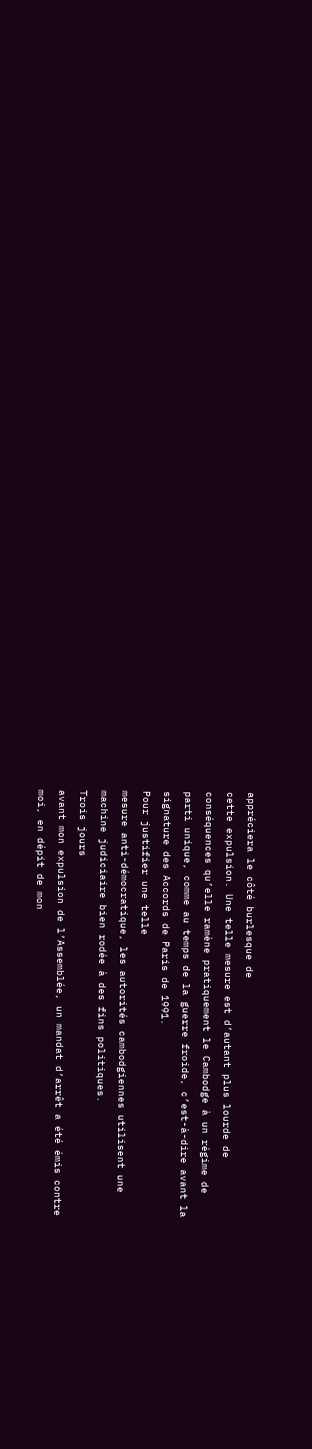appréciera le côté burlesque de
cette expulsion. Une telle mesure est d’autant plus lourde de
conséquences qu’elle ramène pratiquement le Cambodge à un régime de
parti unique, comme au temps de la guerre froide, c’est-à-dire avant la
signature des Accords de Paris de 1991.
Pour justifier une telle
mesure anti-démocratique, les autorités cambodgiennes utilisent une
machine judiciaire bien rodée à des fins politiques.
Trois jours
avant mon expulsion de l’Assemblée, un mandat d’arrêt a été émis contre
moi, en dépit de mon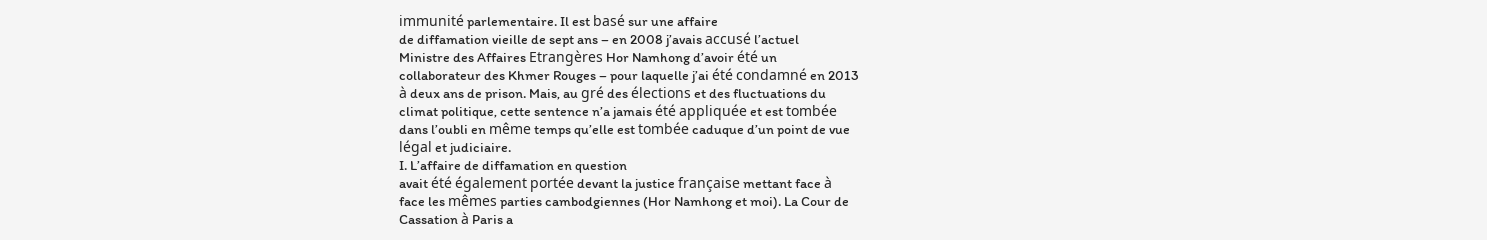immunité parlementaire. Il est basé sur une affaire
de diffamation vieille de sept ans – en 2008 j’avais accusé l’actuel
Ministre des Affaires Etrangères Hor Namhong d’avoir été un
collaborateur des Khmer Rouges – pour laquelle j’ai été condamné en 2013
à deux ans de prison. Mais, au gré des élections et des fluctuations du
climat politique, cette sentence n’a jamais été appliquée et est tombée
dans l’oubli en même temps qu’elle est tombée caduque d’un point de vue
légal et judiciaire.
I. L’affaire de diffamation en question
avait été également portée devant la justice française mettant face à
face les mêmes parties cambodgiennes (Hor Namhong et moi). La Cour de
Cassation à Paris a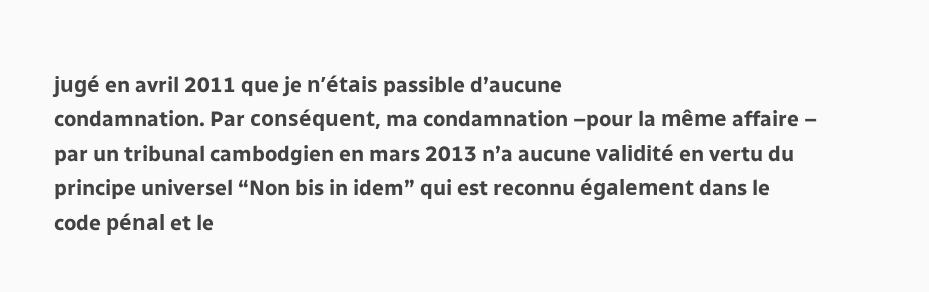jugé en avril 2011 que je n’étais passible d’aucune
condamnation. Par conséquent, ma condamnation –pour la même affaire –
par un tribunal cambodgien en mars 2013 n’a aucune validité en vertu du
principe universel “Non bis in idem” qui est reconnu également dans le
code pénal et le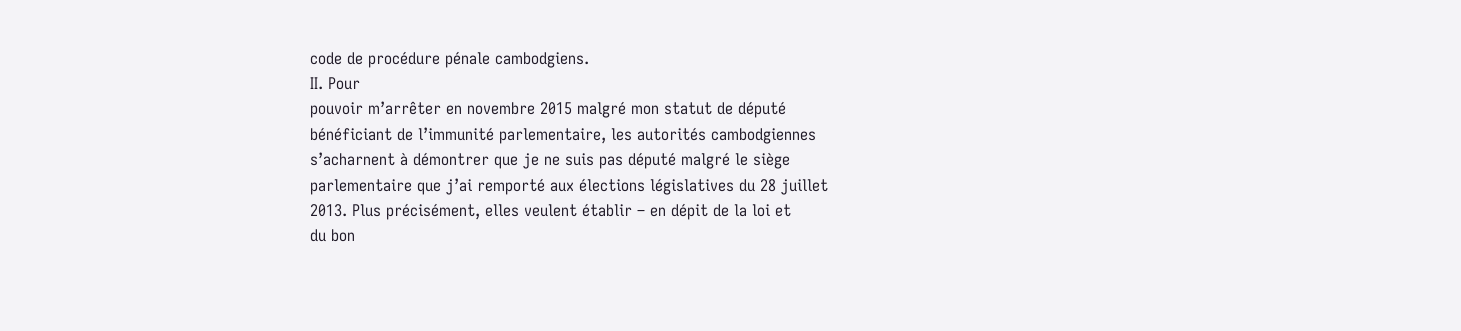code de procédure pénale cambodgiens.
II. Pour
pouvoir m’arrêter en novembre 2015 malgré mon statut de député
bénéficiant de l’immunité parlementaire, les autorités cambodgiennes
s’acharnent à démontrer que je ne suis pas député malgré le siège
parlementaire que j’ai remporté aux élections législatives du 28 juillet
2013. Plus précisément, elles veulent établir – en dépit de la loi et
du bon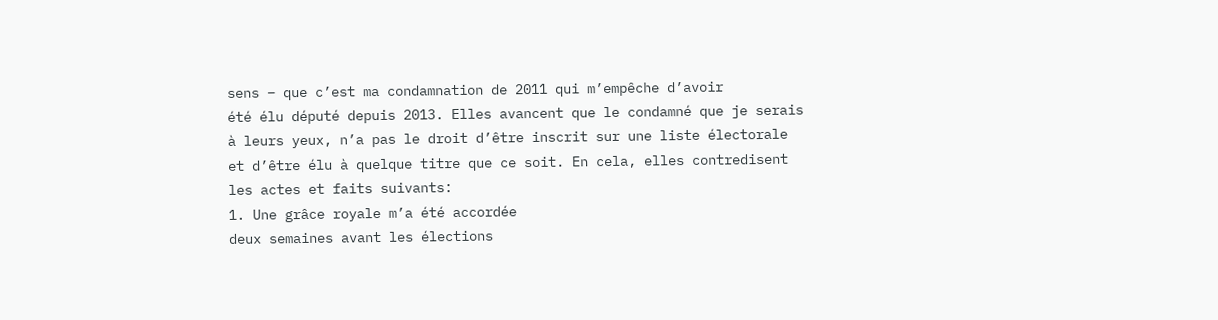sens – que c’est ma condamnation de 2011 qui m’empêche d’avoir
été élu député depuis 2013. Elles avancent que le condamné que je serais
à leurs yeux, n’a pas le droit d’être inscrit sur une liste électorale
et d’être élu à quelque titre que ce soit. En cela, elles contredisent
les actes et faits suivants:
1. Une grâce royale m’a été accordée
deux semaines avant les élections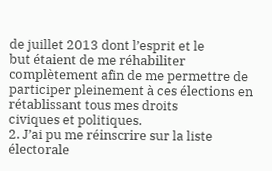de juillet 2013 dont l’esprit et le
but étaient de me réhabiliter complètement afin de me permettre de
participer pleinement à ces élections en rétablissant tous mes droits
civiques et politiques.
2. J’ai pu me réinscrire sur la liste
électorale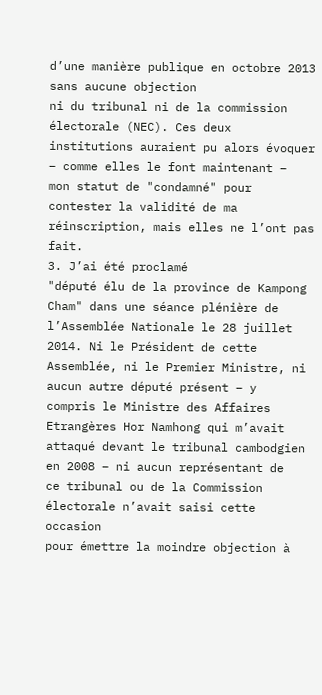d’une manière publique en octobre 2013 sans aucune objection
ni du tribunal ni de la commission électorale (NEC). Ces deux
institutions auraient pu alors évoquer – comme elles le font maintenant –
mon statut de "condamné" pour contester la validité de ma
réinscription, mais elles ne l’ont pas fait.
3. J’ai été proclamé
"député élu de la province de Kampong Cham" dans une séance plénière de
l’Assemblée Nationale le 28 juillet 2014. Ni le Président de cette
Assemblée, ni le Premier Ministre, ni aucun autre député présent – y
compris le Ministre des Affaires Etrangères Hor Namhong qui m’avait
attaqué devant le tribunal cambodgien en 2008 – ni aucun représentant de
ce tribunal ou de la Commission électorale n’avait saisi cette occasion
pour émettre la moindre objection à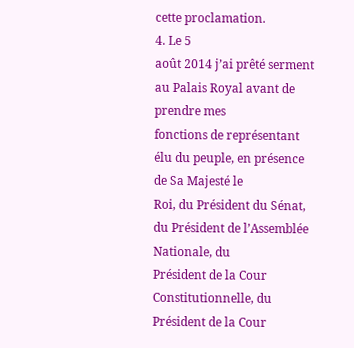cette proclamation.
4. Le 5
août 2014 j’ai prêté serment au Palais Royal avant de prendre mes
fonctions de représentant élu du peuple, en présence de Sa Majesté le
Roi, du Président du Sénat, du Président de l’Assemblée Nationale, du
Président de la Cour Constitutionnelle, du Président de la Cour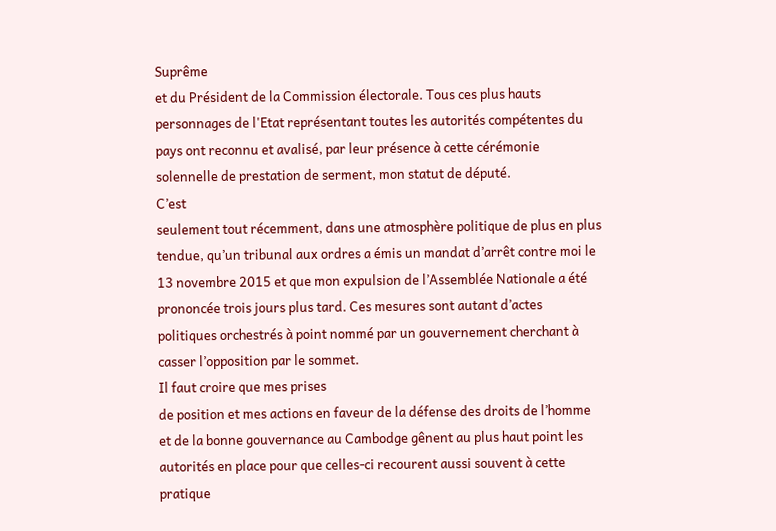Suprême
et du Président de la Commission électorale. Tous ces plus hauts
personnages de l'Etat représentant toutes les autorités compétentes du
pays ont reconnu et avalisé, par leur présence à cette cérémonie
solennelle de prestation de serment, mon statut de député.
C’est
seulement tout récemment, dans une atmosphère politique de plus en plus
tendue, qu’un tribunal aux ordres a émis un mandat d’arrêt contre moi le
13 novembre 2015 et que mon expulsion de l’Assemblée Nationale a été
prononcée trois jours plus tard. Ces mesures sont autant d’actes
politiques orchestrés à point nommé par un gouvernement cherchant à
casser l’opposition par le sommet.
Il faut croire que mes prises
de position et mes actions en faveur de la défense des droits de l’homme
et de la bonne gouvernance au Cambodge gênent au plus haut point les
autorités en place pour que celles-ci recourent aussi souvent à cette
pratique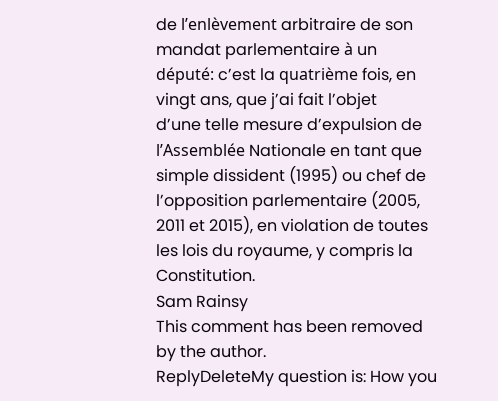de l’enlèvement arbitraire de son mandat parlementaire à un
député: c’est la quatrième fois, en vingt ans, que j’ai fait l’objet
d’une telle mesure d’expulsion de l’Assemblée Nationale en tant que
simple dissident (1995) ou chef de l’opposition parlementaire (2005,
2011 et 2015), en violation de toutes les lois du royaume, y compris la
Constitution.
Sam Rainsy
This comment has been removed by the author.
ReplyDeleteMy question is: How you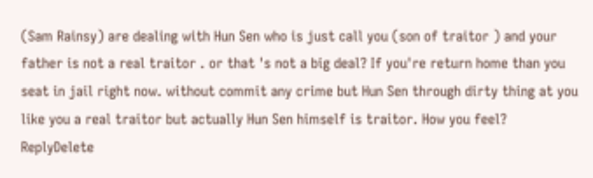(Sam Rainsy) are dealing with Hun Sen who is just call you (son of traitor ) and your father is not a real traitor . or that 's not a big deal? If you're return home than you seat in jail right now. without commit any crime but Hun Sen through dirty thing at you like you a real traitor but actually Hun Sen himself is traitor. How you feel?
ReplyDelete